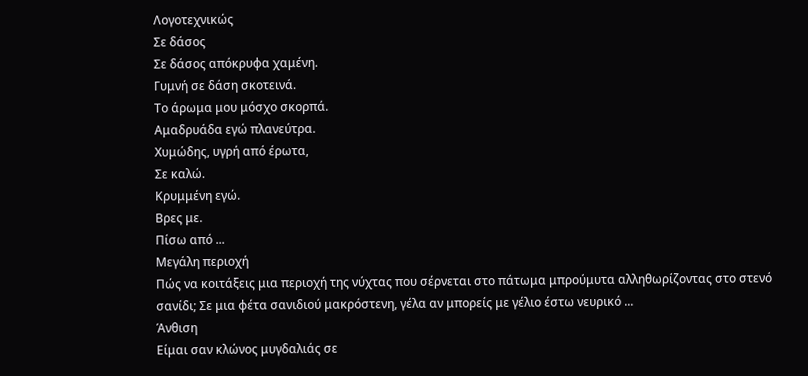Λογοτεχνικώς
Σε δάσος
Σε δάσος απόκρυφα χαμένη.
Γυμνή σε δάση σκοτεινά.
Το άρωμα μου μόσχο σκορπά.
Αμαδρυάδα εγώ πλανεύτρα.
Χυμώδης, υγρή από έρωτα,
Σε καλώ.
Κρυμμένη εγώ.
Βρες με.
Πίσω από ...
Μεγάλη περιοχή
Πώς να κοιτάξεις μια περιοχή της νύχτας που σέρνεται στο πάτωμα μπρούμυτα αλληθωρίζοντας στο στενό σανίδι; Σε μια φέτα σανιδιού μακρόστενη, γέλα αν μπορείς με γέλιο έστω νευρικό ...
Άνθιση
Είμαι σαν κλώνος μυγδαλιάς σε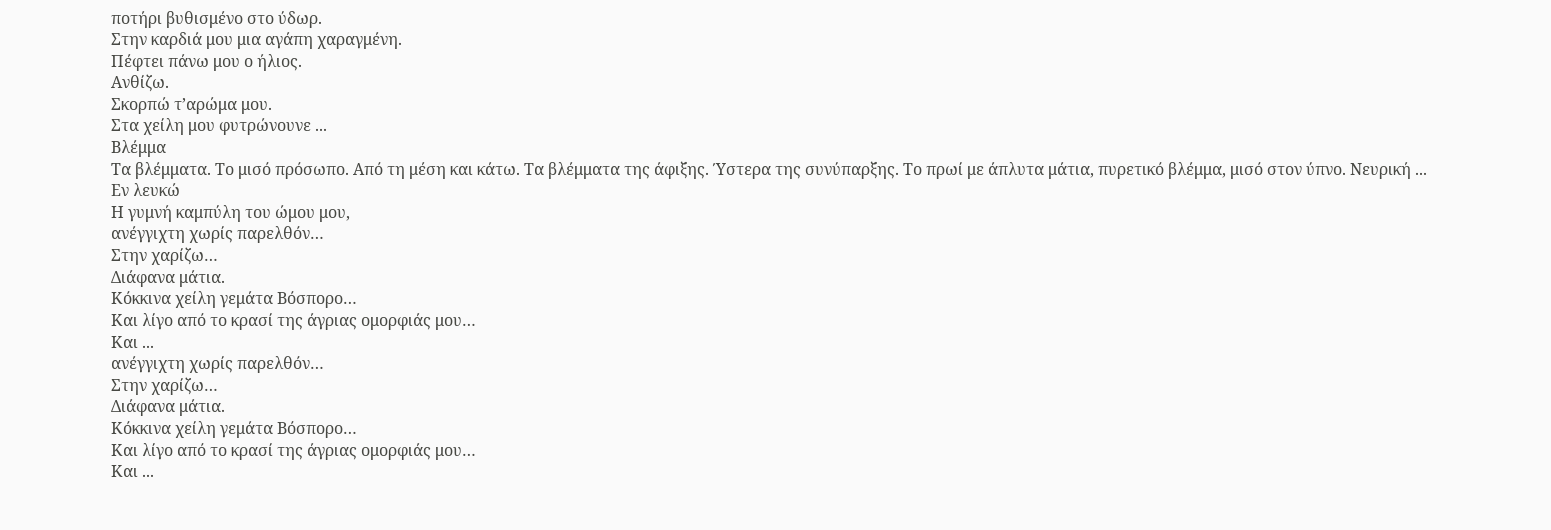ποτήρι βυθισμένο στο ύδωρ.
Στην καρδιά μου μια αγάπη χαραγμένη.
Πέφτει πάνω μου ο ήλιος.
Ανθίζω.
Σκορπώ τ’αρώμα μου.
Στα χείλη μου φυτρώνουνε ...
Βλέμμα
Τα βλέμματα. Το μισό πρόσωπο. Από τη μέση και κάτω. Τα βλέμματα της άφιξης. Ύστερα της συνύπαρξης. Το πρωί με άπλυτα μάτια, πυρετικό βλέμμα, μισό στον ύπνο. Νευρική ...
Εν λευκώ
Η γυμνή καμπύλη του ώμου μου,
ανέγγιχτη χωρίς παρελθόν…
Στην χαρίζω…
Διάφανα μάτια.
Κόκκινα χείλη γεμάτα Βόσπορο…
Και λίγο από το κρασί της άγριας ομορφιάς μου…
Και ...
ανέγγιχτη χωρίς παρελθόν…
Στην χαρίζω…
Διάφανα μάτια.
Κόκκινα χείλη γεμάτα Βόσπορο…
Και λίγο από το κρασί της άγριας ομορφιάς μου…
Και ...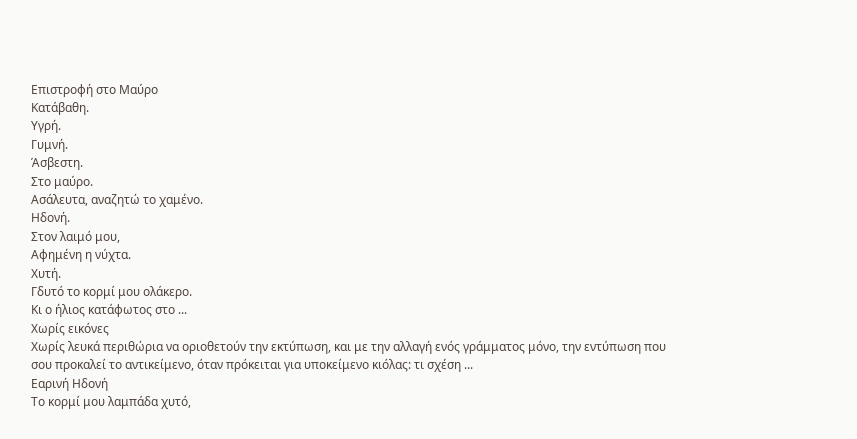Επιστροφή στο Μαύρο
Κατάβαθη.
Υγρή.
Γυμνή.
Άσβεστη.
Στο μαύρο.
Ασάλευτα, αναζητώ το χαμένο.
Ηδονή.
Στον λαιμό μου,
Αφημένη η νύχτα.
Χυτή.
Γδυτό το κορμί μου ολάκερο.
Κι ο ήλιος κατάφωτος στο ...
Χωρίς εικόνες
Χωρίς λευκά περιθώρια να οριοθετούν την εκτύπωση, και με την αλλαγή ενός γράμματος μόνο, την εντύπωση που σου προκαλεί το αντικείμενο, όταν πρόκειται για υποκείμενο κιόλας: τι σχέση ...
Εαρινή Ηδονή
Το κορμί μου λαμπάδα χυτό,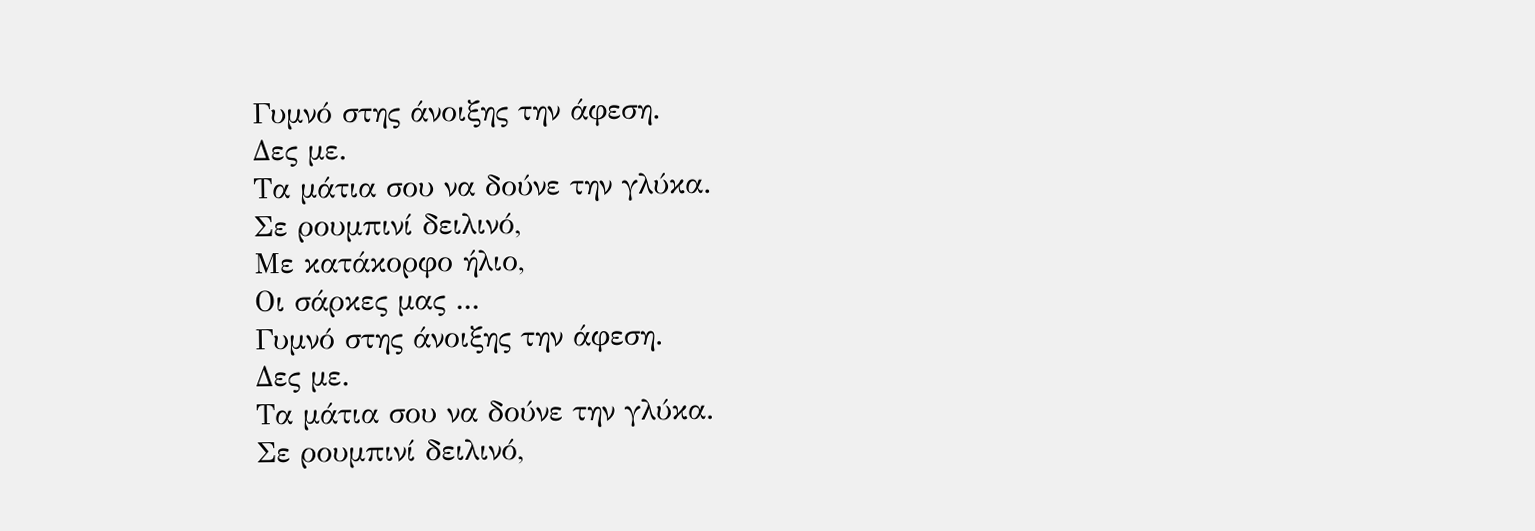Γυμνό στης άνοιξης την άφεση.
Δες με.
Τα μάτια σου να δούνε την γλύκα.
Σε ρουμπινί δειλινό,
Με κατάκορφο ήλιο,
Οι σάρκες μας ...
Γυμνό στης άνοιξης την άφεση.
Δες με.
Τα μάτια σου να δούνε την γλύκα.
Σε ρουμπινί δειλινό,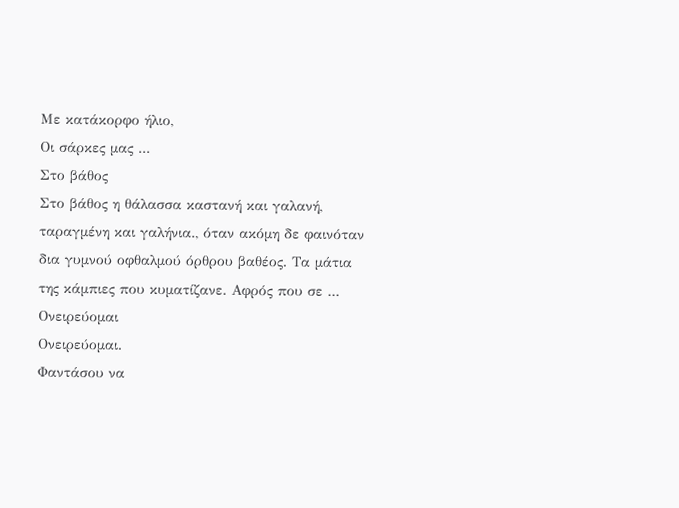Με κατάκορφο ήλιο,
Οι σάρκες μας ...
Στο βάθος
Στο βάθος η θάλασσα καστανή και γαλανή, ταραγμένη και γαλήνια., όταν ακόμη δε φαινόταν δια γυμνού οφθαλμού όρθρου βαθέος. Τα μάτια της κάμπιες που κυματίζανε. Αφρός που σε ...
Ονειρεύομαι
Ονειρεύομαι.
Φαντάσου να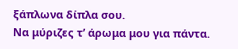ξάπλωνα δίπλα σου.
Να μύριζες τ’ άρωμα μου για πάντα.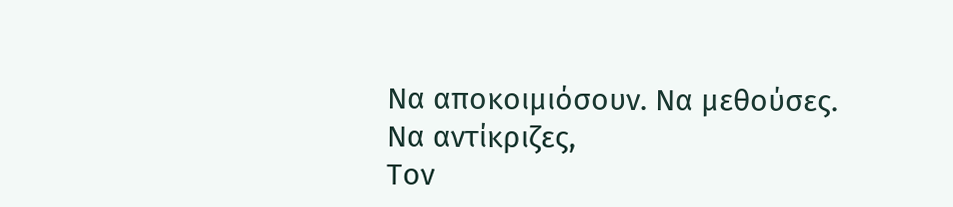Να αποκοιμιόσουν. Να μεθούσες.
Να αντίκριζες,
Τον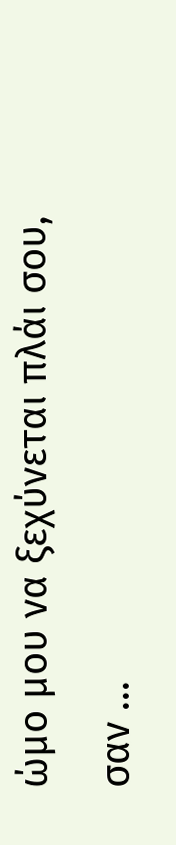ώμο μου να ξεχύνεται πλάι σου,
σαν ...